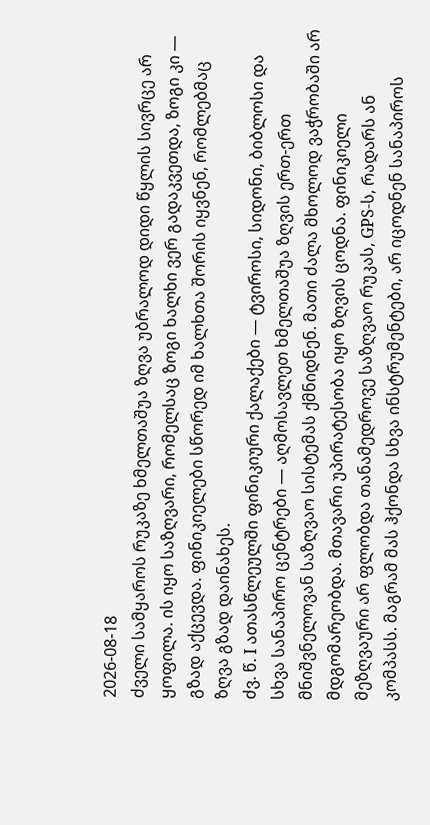2026-08-18
ძველი სამყაროს რუკაზე ხმელთაშუა ზღვა უბრალოდ დიდი წყლის სივრცე არ ყოფილა. ის იყო საზღვარი, რომელსაც ზოგი ხალხი ვერ გადაკვეთდა, ზოგი კი — გზად აქცევდა. ფინიკიელები სწორედ იმ ხალხთა შორის იყვნენ, რომლებმაც ზღვა გზად დაინახეს.
ძვ. წ. I ათასწლეულში ფინიკიური ქალაქები — ტვიროსი, სიდონი, ბიბლოსი და სხვა სანაპირო ცენტრები — აღმოსავლეთ ხმელთაშუა ზღვის ერთ-ერთ მნიშვნელოვან საზღვაო სისტემას ქმნიდნენ. მათი ძალა მხოლოდ ვაჭრობაში არ მდგომარეობდა. მთავარი უპირატესობა იყო ზღვის ცოდნა. ფინიკიელი მეზღვაური არ ფლობდა თანამედროვე საზღვაო რუკას, GPS-ს, რადარს ან კომპასს. მაგრამ მას ჰქონდა სხვა ინსტრუმენტები, არ იცოდნენ სანაპიროს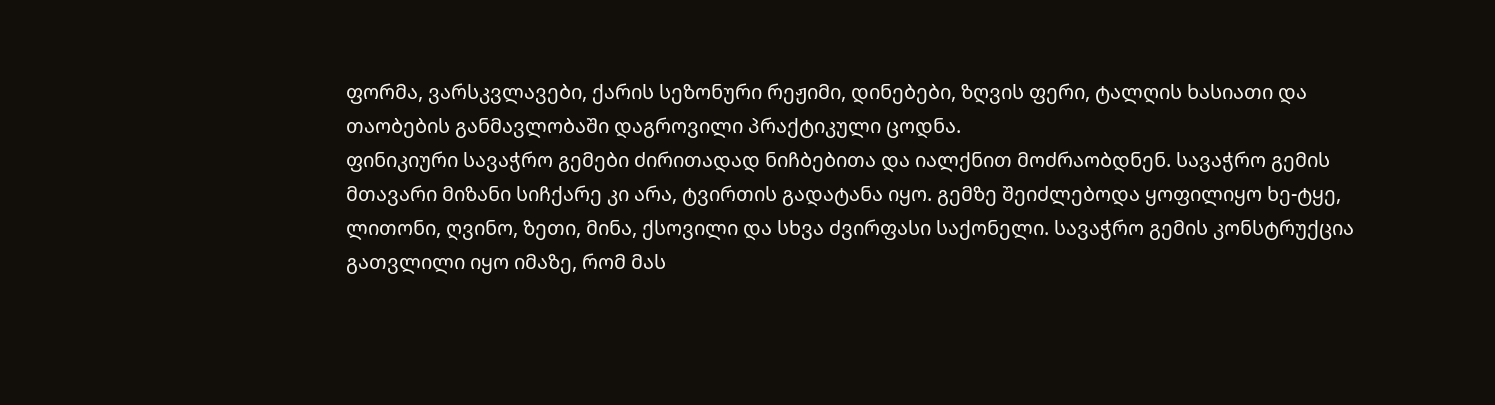ფორმა, ვარსკვლავები, ქარის სეზონური რეჟიმი, დინებები, ზღვის ფერი, ტალღის ხასიათი და თაობების განმავლობაში დაგროვილი პრაქტიკული ცოდნა.
ფინიკიური სავაჭრო გემები ძირითადად ნიჩბებითა და იალქნით მოძრაობდნენ. სავაჭრო გემის მთავარი მიზანი სიჩქარე კი არა, ტვირთის გადატანა იყო. გემზე შეიძლებოდა ყოფილიყო ხე-ტყე, ლითონი, ღვინო, ზეთი, მინა, ქსოვილი და სხვა ძვირფასი საქონელი. სავაჭრო გემის კონსტრუქცია გათვლილი იყო იმაზე, რომ მას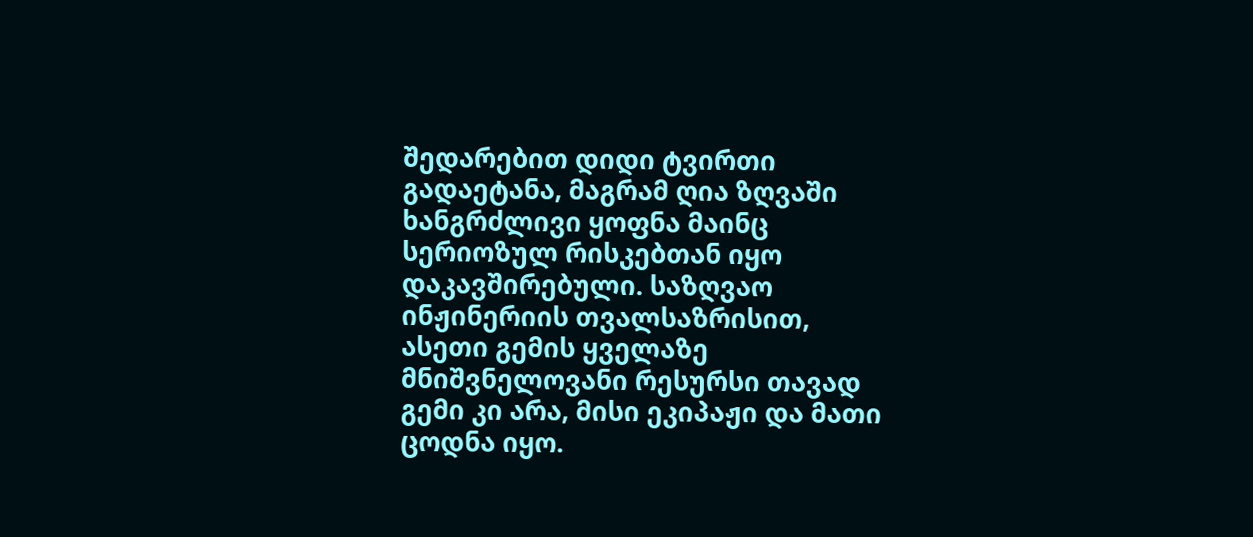შედარებით დიდი ტვირთი გადაეტანა, მაგრამ ღია ზღვაში ხანგრძლივი ყოფნა მაინც სერიოზულ რისკებთან იყო დაკავშირებული. საზღვაო ინჟინერიის თვალსაზრისით, ასეთი გემის ყველაზე მნიშვნელოვანი რესურსი თავად გემი კი არა, მისი ეკიპაჟი და მათი ცოდნა იყო.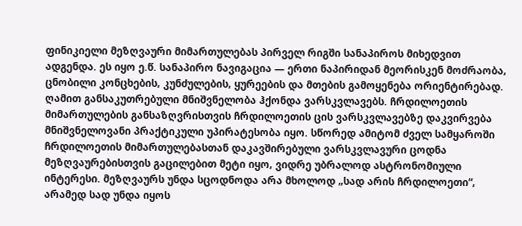ფინიკიელი მეზღვაური მიმართულებას პირველ რიგში სანაპიროს მიხედვით ადგენდა. ეს იყო ე.წ. სანაპირო ნავიგაცია — ერთი ნაპირიდან მეორისკენ მოძრაობა, ცნობილი კონცხების, კუნძულების, ყურეების და მთების გამოყენება ორიენტირებად.
ღამით განსაკუთრებული მნიშვნელობა ჰქონდა ვარსკვლავებს. ჩრდილოეთის მიმართულების განსაზღვრისთვის ჩრდილოეთის ცის ვარსკვლავებზე დაკვირვება მნიშვნელოვანი პრაქტიკული უპირატესობა იყო. სწორედ ამიტომ ძველ სამყაროში ჩრდილოეთის მიმართულებასთან დაკავშირებული ვარსკვლავური ცოდნა მეზღვაურებისთვის გაცილებით მეტი იყო, ვიდრე უბრალოდ ასტრონომიული ინტერესი. მეზღვაურს უნდა სცოდნოდა არა მხოლოდ „სად არის ჩრდილოეთი“, არამედ სად უნდა იყოს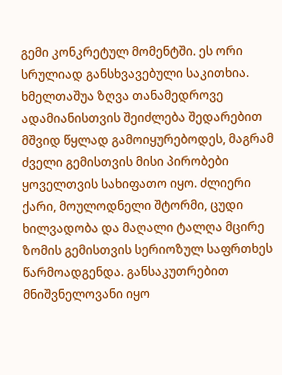გემი კონკრეტულ მომენტში. ეს ორი სრულიად განსხვავებული საკითხია.
ხმელთაშუა ზღვა თანამედროვე ადამიანისთვის შეიძლება შედარებით მშვიდ წყლად გამოიყურებოდეს, მაგრამ ძველი გემისთვის მისი პირობები ყოველთვის სახიფათო იყო. ძლიერი ქარი, მოულოდნელი შტორმი, ცუდი ხილვადობა და მაღალი ტალღა მცირე ზომის გემისთვის სერიოზულ საფრთხეს წარმოადგენდა. განსაკუთრებით მნიშვნელოვანი იყო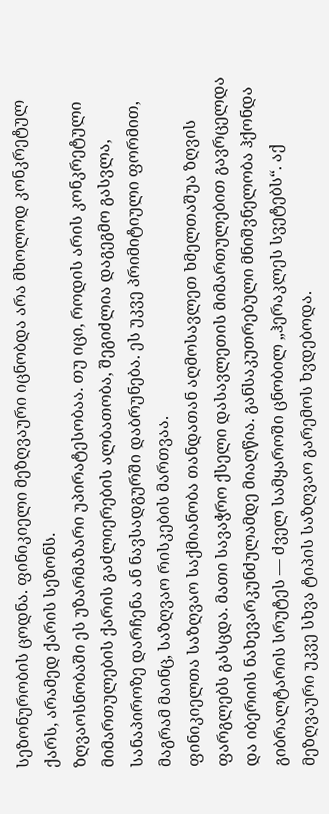სეზონურობის ცოდნა. ფინიკიელი მეზღვაური იცნობდა არა მხოლოდ კონკრეტულ ქარს, არამედ ქარის სეზონს.
ზღვაოსნობაში ეს უზარმაზარი უპირატესობაა. თუ იცი, როდის არის კონკრეტული მიმართულების ქარის გაძლიერების ალბათობა, შეგიძლია დაგეგმო გასვლა, სანაპიროზე დარჩენა ან ნავსადგურში დაბრუნება. ეს უკვე პრიმიტიული ფორმით, მაგრამ მაინც, საზღვაო რისკების მართვაა.
ფინიკიელთა საზღვაო საქმიანობა თანდათან აღმოსავლეთ ხმელთაშუა ზღვის ფარგლებს გასცდა. მათი სავაჭრო ქსელი დასავლეთის მიმართულებით გავრცელდა და იბერიის ნახევარკუნძულამდე მიაღწია. განსაკუთრებული მნიშვნელობა ჰქონდა გიბრალტარის სრუტეს — ძველ სამყაროში ცნობილ „ჰერაკლეს სვეტებს“. აქ მეზღვაური უკვე სხვა ტიპის საზღვაო გარემოს ხვდებოდა.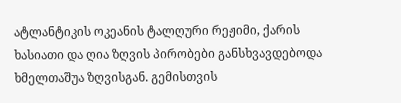ატლანტიკის ოკეანის ტალღური რეჟიმი, ქარის ხასიათი და ღია ზღვის პირობები განსხვავდებოდა ხმელთაშუა ზღვისგან. გემისთვის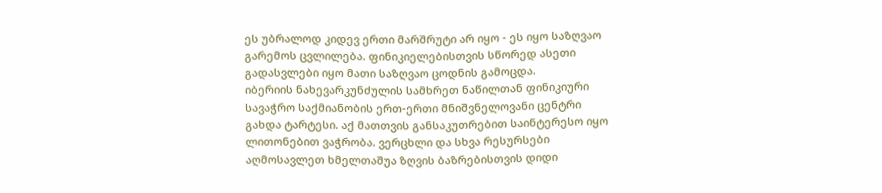ეს უბრალოდ კიდევ ერთი მარშრუტი არ იყო - ეს იყო საზღვაო გარემოს ცვლილება. ფინიკიელებისთვის სწორედ ასეთი გადასვლები იყო მათი საზღვაო ცოდნის გამოცდა.
იბერიის ნახევარკუნძულის სამხრეთ ნაწილთან ფინიკიური სავაჭრო საქმიანობის ერთ-ერთი მნიშვნელოვანი ცენტრი გახდა ტარტესი. აქ მათთვის განსაკუთრებით საინტერესო იყო ლითონებით ვაჭრობა. ვერცხლი და სხვა რესურსები აღმოსავლეთ ხმელთაშუა ზღვის ბაზრებისთვის დიდი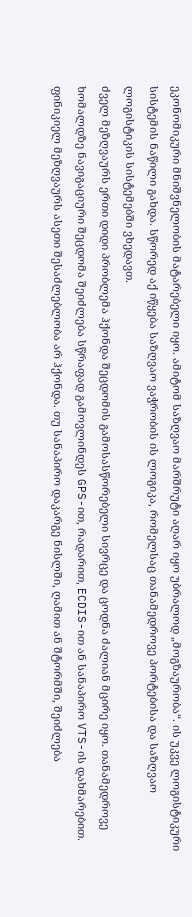ეკონომიკური მნიშვნელობის მატარებელი იყო. ამიტომ საზღვაო მარშრუტი აღარ იყო უბრალოდ „მოგზაურობა“. ის უკვე ლოგისტიკური სისტემის ნაწილი გახდა. სწორედ აქ იწყება საზღვაო ვაჭრობის ის ლოგიკა, რომელსაც თანამედროვე პორტებისა და საზღვაო ლოგისტიკის სისტემებში ვხედავთ.
ძველ მეზღვაურს ერთი დიდი პრობლემა ჰქონდა შეცდომის გამოსასწორებელი სივრცე და ცოდნა ძალიან მცირე იყო. თანამედროვე ხომალდზე ნავიგაციური შეცდომა შეიძლება სწრაფად გამოვლინდეს GPS-ით, რადარით, ECDIS-ით ან სანაპირო VTS-ის დახმარებით. ფინიკიელ მეზღვაურს ასეთი შესაძლებლობა არ ჰქონდა. თუ სანაპირო დაკარგე ნისლში, ღამით ან შტორმში, შეიძლება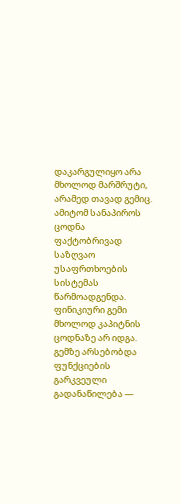დაკარგულიყო არა მხოლოდ მარშრუტი, არამედ თავად გემიც. ამიტომ სანაპიროს ცოდნა ფაქტობრივად საზღვაო უსაფრთხოების სისტემას წარმოადგენდა.
ფინიკიური გემი მხოლოდ კაპიტნის ცოდნაზე არ იდგა. გემზე არსებობდა ფუნქციების გარკვეული გადანაწილება —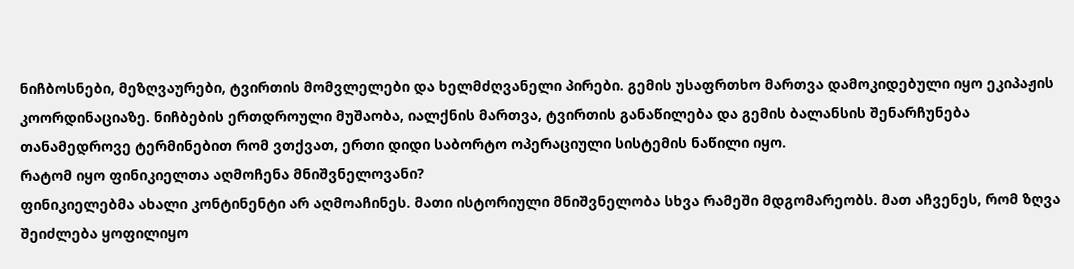ნიჩბოსნები, მეზღვაურები, ტვირთის მომვლელები და ხელმძღვანელი პირები. გემის უსაფრთხო მართვა დამოკიდებული იყო ეკიპაჟის კოორდინაციაზე. ნიჩბების ერთდროული მუშაობა, იალქნის მართვა, ტვირთის განაწილება და გემის ბალანსის შენარჩუნება თანამედროვე ტერმინებით რომ ვთქვათ, ერთი დიდი საბორტო ოპერაციული სისტემის ნაწილი იყო.
რატომ იყო ფინიკიელთა აღმოჩენა მნიშვნელოვანი?
ფინიკიელებმა ახალი კონტინენტი არ აღმოაჩინეს. მათი ისტორიული მნიშვნელობა სხვა რამეში მდგომარეობს. მათ აჩვენეს, რომ ზღვა შეიძლება ყოფილიყო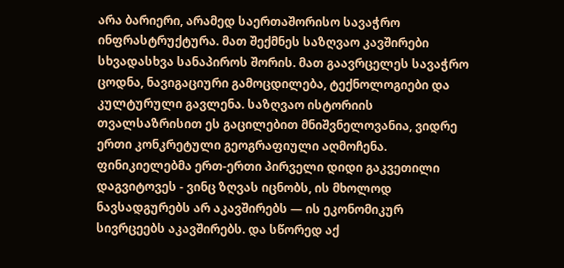არა ბარიერი, არამედ საერთაშორისო სავაჭრო ინფრასტრუქტურა. მათ შექმნეს საზღვაო კავშირები სხვადასხვა სანაპიროს შორის. მათ გაავრცელეს სავაჭრო ცოდნა, ნავიგაციური გამოცდილება, ტექნოლოგიები და კულტურული გავლენა. საზღვაო ისტორიის თვალსაზრისით ეს გაცილებით მნიშვნელოვანია, ვიდრე ერთი კონკრეტული გეოგრაფიული აღმოჩენა.
ფინიკიელებმა ერთ-ერთი პირველი დიდი გაკვეთილი დაგვიტოვეს - ვინც ზღვას იცნობს, ის მხოლოდ ნავსადგურებს არ აკავშირებს — ის ეკონომიკურ სივრცეებს აკავშირებს. და სწორედ აქ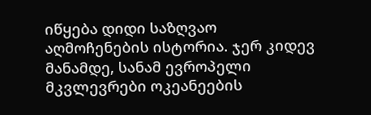იწყება დიდი საზღვაო აღმოჩენების ისტორია. ჯერ კიდევ მანამდე, სანამ ევროპელი მკვლევრები ოკეანეების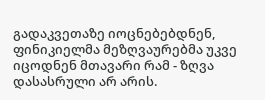გადაკვეთაზე იოცნებებდნენ, ფინიკიელმა მეზღვაურებმა უკვე იცოდნენ მთავარი რამ - ზღვა დასასრული არ არის.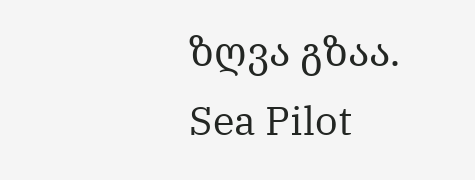ზღვა გზაა.
Sea Pilot